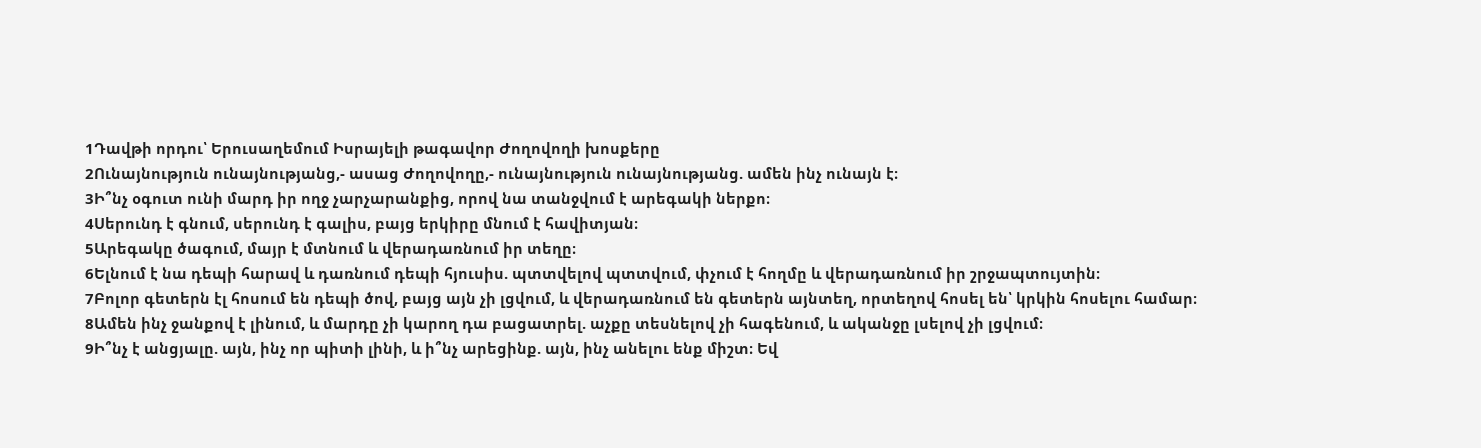1Դավթի որդու՝ Երուսաղեմում Իսրայելի թագավոր Ժողովողի խոսքերը
2Ունայնություն ունայնությանց,- ասաց Ժողովողը,- ունայնություն ունայնությանց. ամեն ինչ ունայն է։
3Ի՞նչ օգուտ ունի մարդ իր ողջ չարչարանքից, որով նա տանջվում է արեգակի ներքո։
4Սերունդ է գնում, սերունդ է գալիս, բայց երկիրը մնում է հավիտյան։
5Արեգակը ծագում, մայր է մտնում և վերադառնում իր տեղը։
6Ելնում է նա դեպի հարավ և դառնում դեպի հյուսիս. պտտվելով պտտվում, փչում է հողմը և վերադառնում իր շրջապտույտին։
7Բոլոր գետերն էլ հոսում են դեպի ծով, բայց այն չի լցվում, և վերադառնում են գետերն այնտեղ, որտեղով հոսել են՝ կրկին հոսելու համար։
8Ամեն ինչ ջանքով է լինում, և մարդը չի կարող դա բացատրել. աչքը տեսնելով չի հագենում, և ականջը լսելով չի լցվում։
9Ի՞նչ է անցյալը. այն, ինչ որ պիտի լինի, և ի՞նչ արեցինք. այն, ինչ անելու ենք միշտ։ Եվ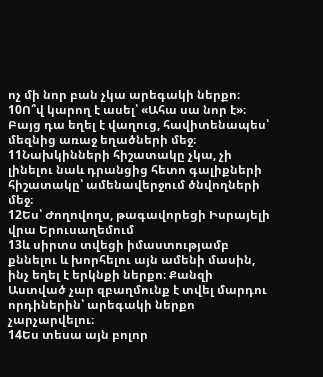ոչ մի նոր բան չկա արեգակի ներքո։
10Ո՞վ կարող է ասել՝ «Ահա սա նոր է»։ Բայց դա եղել է վաղուց, հավիտենապես՝ մեզնից առաջ եղածների մեջ։
11Նախկինների հիշատակը չկա, չի լինելու նաև դրանցից հետո գալիքների հիշատակը՝ ամենավերջում ծնվողների մեջ։
12Ես՝ Ժողովողս, թագավորեցի Իսրայելի վրա Երուսաղեմում
13և սիրտս տվեցի իմաստությամբ քննելու և խորհելու այն ամենի մասին, ինչ եղել է երկնքի ներքո։ Քանզի Աստված չար զբաղմունք է տվել մարդու որդիներին՝ արեգակի ներքո չարչարվելու։
14Ես տեսա այն բոլոր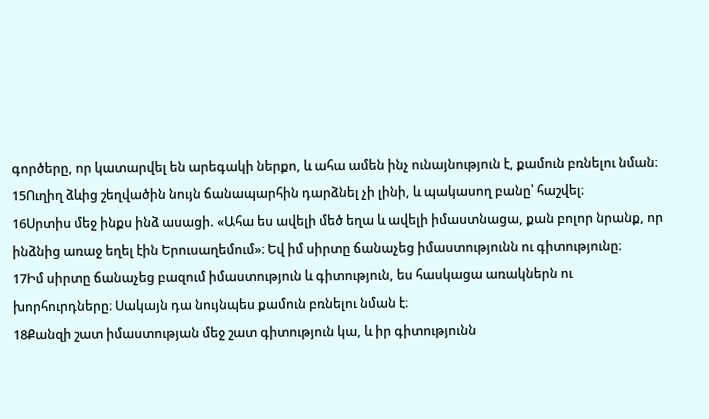գործերը, որ կատարվել են արեգակի ներքո, և ահա ամեն ինչ ունայնություն է, քամուն բռնելու նման։
15Ուղիղ ձևից շեղվածին նույն ճանապարհին դարձնել չի լինի, և պակասող բանը՝ հաշվել։
16Սրտիս մեջ ինքս ինձ ասացի. «Ահա ես ավելի մեծ եղա և ավելի իմաստնացա, քան բոլոր նրանք, որ ինձնից առաջ եղել էին Երուսաղեմում»։ Եվ իմ սիրտը ճանաչեց իմաստությունն ու գիտությունը։
17Իմ սիրտը ճանաչեց բազում իմաստություն և գիտություն, ես հասկացա առակներն ու խորհուրդները։ Սակայն դա նույնպես քամուն բռնելու նման է։
18Քանզի շատ իմաստության մեջ շատ գիտություն կա, և իր գիտությունն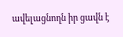ավելացնողն իր ցավն է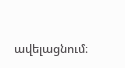ավելացնում։